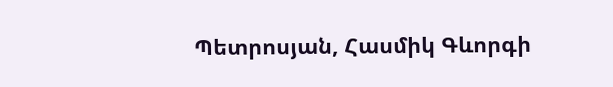Պետրոսյան, Հասմիկ Գևորգի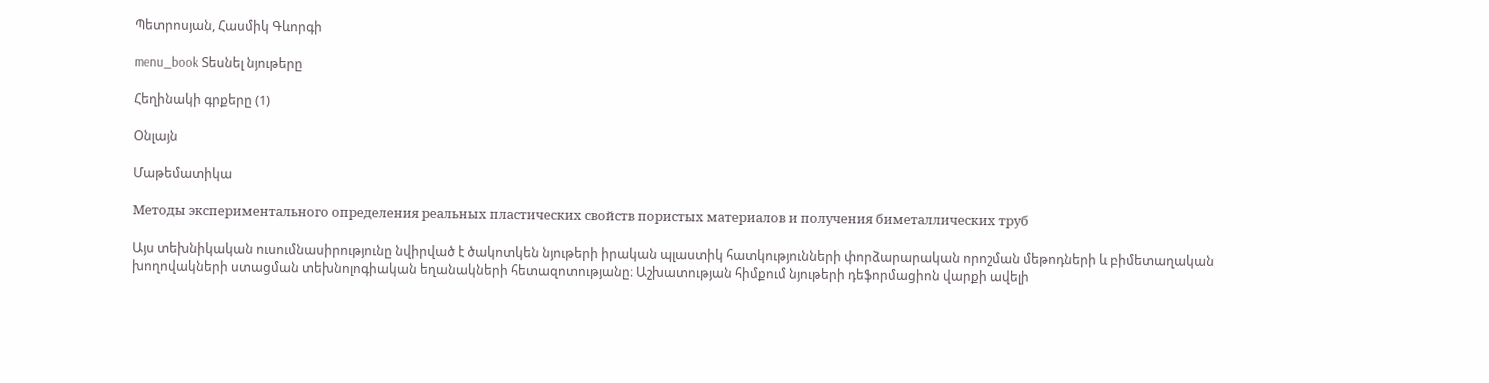Պետրոսյան, Հասմիկ Գևորգի

menu_book Տեսնել նյութերը

Հեղինակի գրքերը (1)

Օնլայն

Մաթեմատիկա

Методы экспериментального определения реальных пластических свойств пористых материалов и получения биметаллических труб

Այս տեխնիկական ուսումնասիրությունը նվիրված է ծակոտկեն նյութերի իրական պլաստիկ հատկությունների փորձարարական որոշման մեթոդների և բիմետաղական խողովակների ստացման տեխնոլոգիական եղանակների հետազոտությանը։ Աշխատության հիմքում նյութերի դեֆորմացիոն վարքի ավելի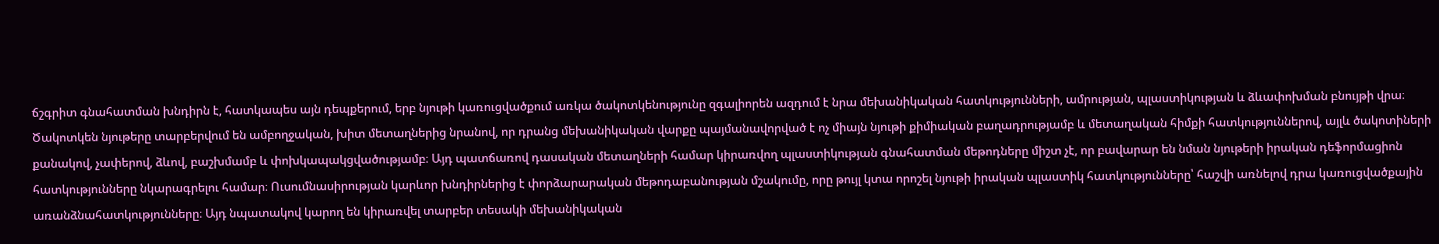ճշգրիտ գնահատման խնդիրն է, հատկապես այն դեպքերում, երբ նյութի կառուցվածքում առկա ծակոտկենությունը զգալիորեն ազդում է նրա մեխանիկական հատկությունների, ամրության, պլաստիկության և ձևափոխման բնույթի վրա։ Ծակոտկեն նյութերը տարբերվում են ամբողջական, խիտ մետաղներից նրանով, որ դրանց մեխանիկական վարքը պայմանավորված է ոչ միայն նյութի քիմիական բաղադրությամբ և մետաղական հիմքի հատկություններով, այլև ծակոտիների քանակով, չափերով, ձևով, բաշխմամբ և փոխկապակցվածությամբ։ Այդ պատճառով դասական մետաղների համար կիրառվող պլաստիկության գնահատման մեթոդները միշտ չէ, որ բավարար են նման նյութերի իրական դեֆորմացիոն հատկությունները նկարագրելու համար։ Ուսումնասիրության կարևոր խնդիրներից է փորձարարական մեթոդաբանության մշակումը, որը թույլ կտա որոշել նյութի իրական պլաստիկ հատկությունները՝ հաշվի առնելով դրա կառուցվածքային առանձնահատկությունները։ Այդ նպատակով կարող են կիրառվել տարբեր տեսակի մեխանիկական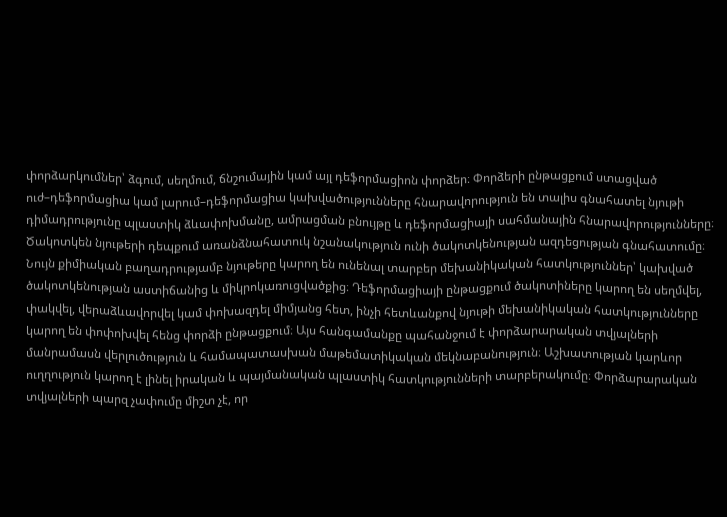փորձարկումներ՝ ձգում, սեղմում, ճնշումային կամ այլ դեֆորմացիոն փորձեր։ Փորձերի ընթացքում ստացված ուժ–դեֆորմացիա կամ լարում–դեֆորմացիա կախվածությունները հնարավորություն են տալիս գնահատել նյութի դիմադրությունը պլաստիկ ձևափոխմանը, ամրացման բնույթը և դեֆորմացիայի սահմանային հնարավորությունները։ Ծակոտկեն նյութերի դեպքում առանձնահատուկ նշանակություն ունի ծակոտկենության ազդեցության գնահատումը։ Նույն քիմիական բաղադրությամբ նյութերը կարող են ունենալ տարբեր մեխանիկական հատկություններ՝ կախված ծակոտկենության աստիճանից և միկրոկառուցվածքից։ Դեֆորմացիայի ընթացքում ծակոտիները կարող են սեղմվել, փակվել, վերաձևավորվել կամ փոխազդել միմյանց հետ, ինչի հետևանքով նյութի մեխանիկական հատկությունները կարող են փոփոխվել հենց փորձի ընթացքում։ Այս հանգամանքը պահանջում է փորձարարական տվյալների մանրամասն վերլուծություն և համապատասխան մաթեմատիկական մեկնաբանություն։ Աշխատության կարևոր ուղղություն կարող է լինել իրական և պայմանական պլաստիկ հատկությունների տարբերակումը։ Փորձարարական տվյալների պարզ չափումը միշտ չէ, որ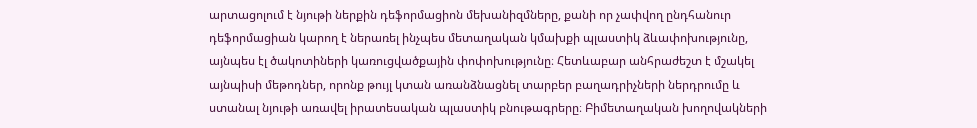արտացոլում է նյութի ներքին դեֆորմացիոն մեխանիզմները, քանի որ չափվող ընդհանուր դեֆորմացիան կարող է ներառել ինչպես մետաղական կմախքի պլաստիկ ձևափոխությունը, այնպես էլ ծակոտիների կառուցվածքային փոփոխությունը։ Հետևաբար անհրաժեշտ է մշակել այնպիսի մեթոդներ, որոնք թույլ կտան առանձնացնել տարբեր բաղադրիչների ներդրումը և ստանալ նյութի առավել իրատեսական պլաստիկ բնութագրերը։ Բիմետաղական խողովակների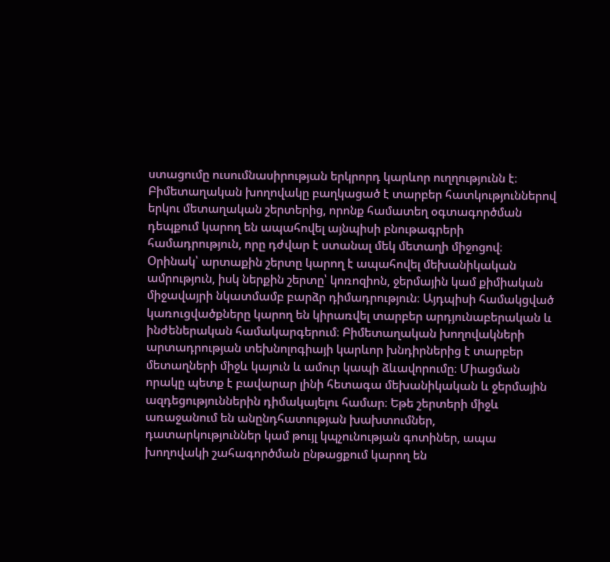ստացումը ուսումնասիրության երկրորդ կարևոր ուղղությունն է։ Բիմետաղական խողովակը բաղկացած է տարբեր հատկություններով երկու մետաղական շերտերից, որոնք համատեղ օգտագործման դեպքում կարող են ապահովել այնպիսի բնութագրերի համադրություն, որը դժվար է ստանալ մեկ մետաղի միջոցով։ Օրինակ՝ արտաքին շերտը կարող է ապահովել մեխանիկական ամրություն, իսկ ներքին շերտը՝ կոռոզիոն, ջերմային կամ քիմիական միջավայրի նկատմամբ բարձր դիմադրություն։ Այդպիսի համակցված կառուցվածքները կարող են կիրառվել տարբեր արդյունաբերական և ինժեներական համակարգերում։ Բիմետաղական խողովակների արտադրության տեխնոլոգիայի կարևոր խնդիրներից է տարբեր մետաղների միջև կայուն և ամուր կապի ձևավորումը։ Միացման որակը պետք է բավարար լինի հետագա մեխանիկական և ջերմային ազդեցություններին դիմակայելու համար։ Եթե շերտերի միջև առաջանում են անընդհատության խախտումներ, դատարկություններ կամ թույլ կպչունության գոտիներ, ապա խողովակի շահագործման ընթացքում կարող են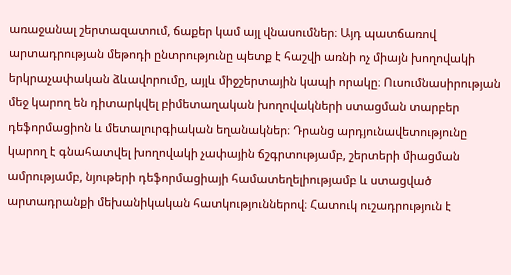առաջանալ շերտազատում, ճաքեր կամ այլ վնասումներ։ Այդ պատճառով արտադրության մեթոդի ընտրությունը պետք է հաշվի առնի ոչ միայն խողովակի երկրաչափական ձևավորումը, այլև միջշերտային կապի որակը։ Ուսումնասիրության մեջ կարող են դիտարկվել բիմետաղական խողովակների ստացման տարբեր դեֆորմացիոն և մետալուրգիական եղանակներ։ Դրանց արդյունավետությունը կարող է գնահատվել խողովակի չափային ճշգրտությամբ, շերտերի միացման ամրությամբ, նյութերի դեֆորմացիայի համատեղելիությամբ և ստացված արտադրանքի մեխանիկական հատկություններով։ Հատուկ ուշադրություն է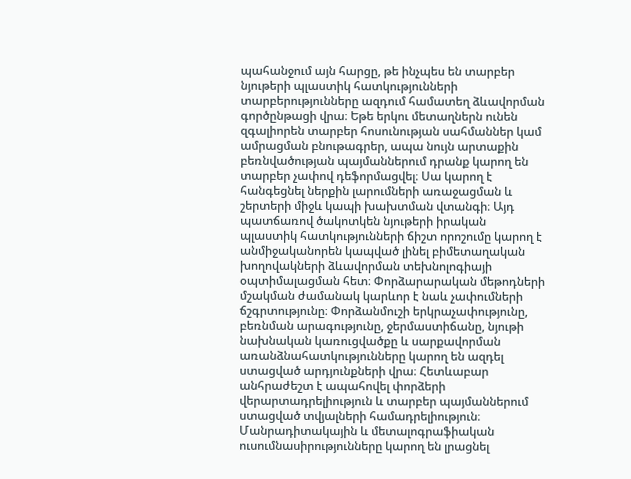պահանջում այն հարցը, թե ինչպես են տարբեր նյութերի պլաստիկ հատկությունների տարբերությունները ազդում համատեղ ձևավորման գործընթացի վրա։ Եթե երկու մետաղներն ունեն զգալիորեն տարբեր հոսունության սահմաններ կամ ամրացման բնութագրեր, ապա նույն արտաքին բեռնվածության պայմաններում դրանք կարող են տարբեր չափով դեֆորմացվել։ Սա կարող է հանգեցնել ներքին լարումների առաջացման և շերտերի միջև կապի խախտման վտանգի։ Այդ պատճառով ծակոտկեն նյութերի իրական պլաստիկ հատկությունների ճիշտ որոշումը կարող է անմիջականորեն կապված լինել բիմետաղական խողովակների ձևավորման տեխնոլոգիայի օպտիմալացման հետ։ Փորձարարական մեթոդների մշակման ժամանակ կարևոր է նաև չափումների ճշգրտությունը։ Փորձանմուշի երկրաչափությունը, բեռնման արագությունը, ջերմաստիճանը, նյութի նախնական կառուցվածքը և սարքավորման առանձնահատկությունները կարող են ազդել ստացված արդյունքների վրա։ Հետևաբար անհրաժեշտ է ապահովել փորձերի վերարտադրելիություն և տարբեր պայմաններում ստացված տվյալների համադրելիություն։ Մանրադիտակային և մետալոգրաֆիական ուսումնասիրությունները կարող են լրացնել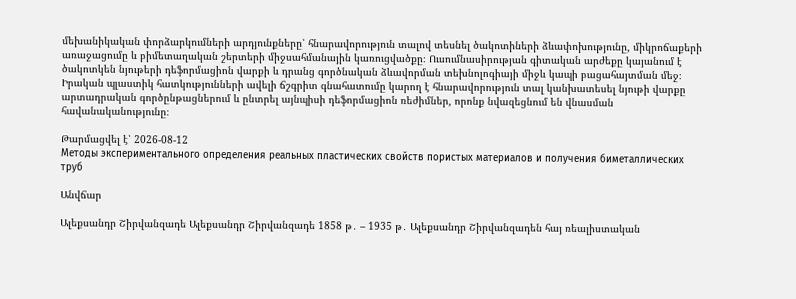մեխանիկական փորձարկումների արդյունքները՝ հնարավորություն տալով տեսնել ծակոտիների ձևափոխությունը, միկրոճաքերի առաջացումը և բիմետաղական շերտերի միջսահմանային կառուցվածքը։ Ուսումնասիրության գիտական արժեքը կայանում է ծակոտկեն նյութերի դեֆորմացիոն վարքի և դրանց գործնական ձևավորման տեխնոլոգիայի միջև կապի բացահայտման մեջ։ Իրական պլաստիկ հատկությունների ավելի ճշգրիտ գնահատումը կարող է հնարավորություն տալ կանխատեսել նյութի վարքը արտադրական գործընթացներում և ընտրել այնպիսի դեֆորմացիոն ռեժիմներ, որոնք նվազեցնում են վնասման հավանականությունը։

Թարմացվել է՝ 2026-08-12
Методы экспериментального определения реальных пластических свойств пористых материалов и получения биметаллических труб

Անվճար

Ալեքսանդր Շիրվանզադե Ալեքսանդր Շիրվանզադե 1858 թ․ – 1935 թ․ Ալեքսանդր Շիրվանզադեն հայ ռեալիստական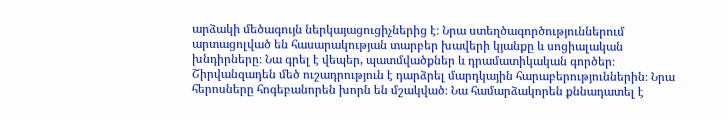արձակի մեծագույն ներկայացուցիչներից է։ Նրա ստեղծագործություններում արտացոլված են հասարակության տարբեր խավերի կյանքը և սոցիալական խնդիրները։ Նա գրել է վեպեր, պատմվածքներ և դրամատիկական գործեր։ Շիրվանզադեն մեծ ուշադրություն է դարձրել մարդկային հարաբերություններին։ Նրա հերոսները հոգեբանորեն խորն են մշակված։ Նա համարձակորեն քննադատել է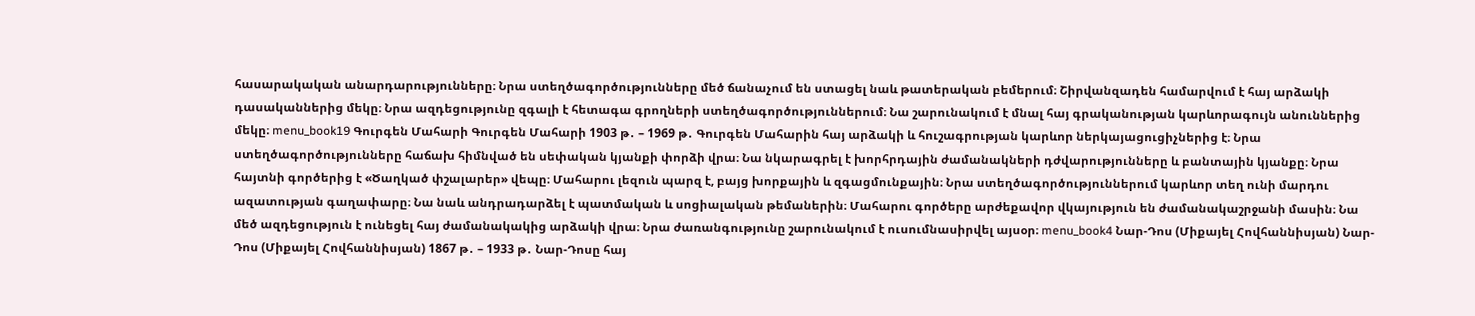հասարակական անարդարությունները։ Նրա ստեղծագործությունները մեծ ճանաչում են ստացել նաև թատերական բեմերում։ Շիրվանզադեն համարվում է հայ արձակի դասականներից մեկը։ Նրա ազդեցությունը զգալի է հետագա գրողների ստեղծագործություններում։ Նա շարունակում է մնալ հայ գրականության կարևորագույն անուններից մեկը։ menu_book19 Գուրգեն Մահարի Գուրգեն Մահարի 1903 թ․ – 1969 թ․ Գուրգեն Մահարին հայ արձակի և հուշագրության կարևոր ներկայացուցիչներից է։ Նրա ստեղծագործությունները հաճախ հիմնված են սեփական կյանքի փորձի վրա։ Նա նկարագրել է խորհրդային ժամանակների դժվարությունները և բանտային կյանքը։ Նրա հայտնի գործերից է «Ծաղկած փշալարեր» վեպը։ Մահարու լեզուն պարզ է, բայց խորքային և զգացմունքային։ Նրա ստեղծագործություններում կարևոր տեղ ունի մարդու ազատության գաղափարը։ Նա նաև անդրադարձել է պատմական և սոցիալական թեմաներին։ Մահարու գործերը արժեքավոր վկայություն են ժամանակաշրջանի մասին։ Նա մեծ ազդեցություն է ունեցել հայ ժամանակակից արձակի վրա։ Նրա ժառանգությունը շարունակում է ուսումնասիրվել այսօր։ menu_book4 Նար-Դոս (Միքայել Հովհաննիսյան) Նար-Դոս (Միքայել Հովհաննիսյան) 1867 թ․ – 1933 թ․ Նար-Դոսը հայ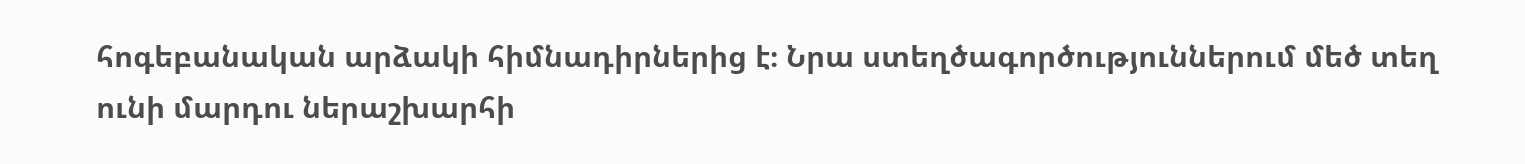հոգեբանական արձակի հիմնադիրներից է։ Նրա ստեղծագործություններում մեծ տեղ ունի մարդու ներաշխարհի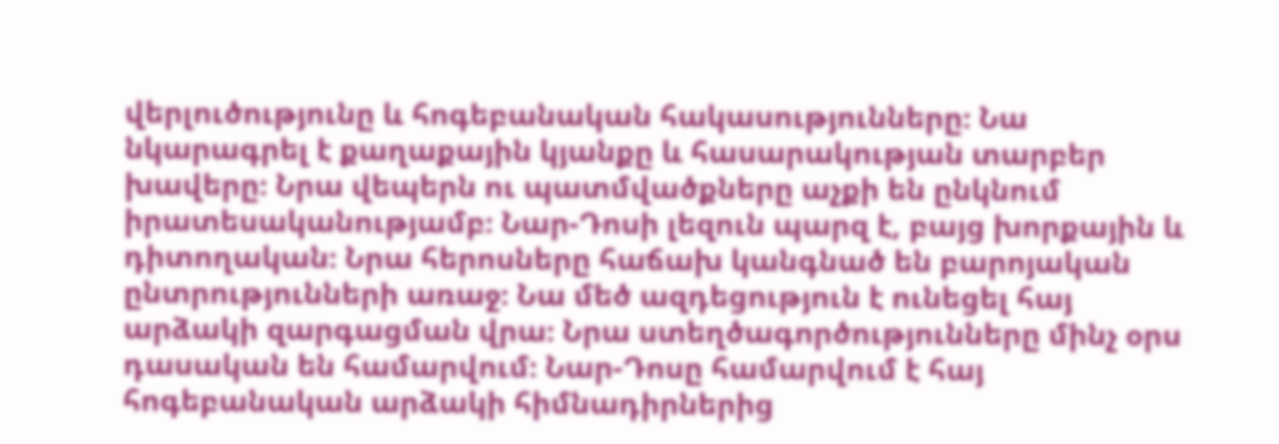վերլուծությունը և հոգեբանական հակասությունները։ Նա նկարագրել է քաղաքային կյանքը և հասարակության տարբեր խավերը։ Նրա վեպերն ու պատմվածքները աչքի են ընկնում իրատեսականությամբ։ Նար-Դոսի լեզուն պարզ է, բայց խորքային և դիտողական։ Նրա հերոսները հաճախ կանգնած են բարոյական ընտրությունների առաջ։ Նա մեծ ազդեցություն է ունեցել հայ արձակի զարգացման վրա։ Նրա ստեղծագործությունները մինչ օրս դասական են համարվում։ Նար-Դոսը համարվում է հայ հոգեբանական արձակի հիմնադիրներից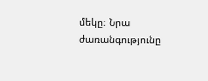մեկը։ Նրա ժառանգությունը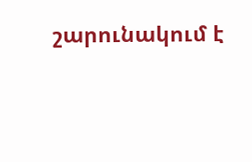շարունակում է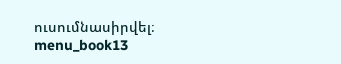ուսումնասիրվել։ menu_book13